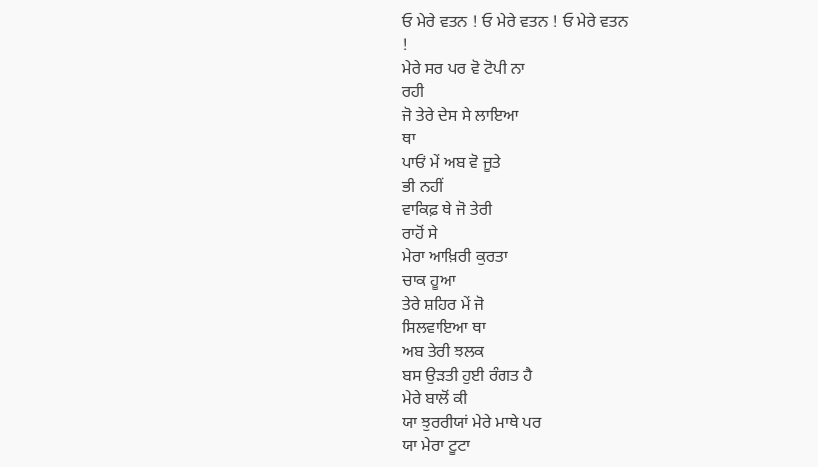ਓ ਮੇਰੇ ਵਤਨ ! ਓ ਮੇਰੇ ਵਤਨ ! ਓ ਮੇਰੇ ਵਤਨ
!
ਮੇਰੇ ਸਰ ਪਰ ਵੋ ਟੋਪੀ ਨਾ
ਰਹੀ
ਜੋ ਤੇਰੇ ਦੇਸ ਸੇ ਲਾਇਆ
ਥਾ
ਪਾਓਂ ਮੇਂ ਅਬ ਵੋ ਜੂਤੇ
ਭੀ ਨਹੀਂ
ਵਾਕਿਫ਼ ਥੇ ਜੋ ਤੇਰੀ
ਰਾਹੋਂ ਸੇ
ਮੇਰਾ ਆਖ਼ਿਰੀ ਕੁਰਤਾ
ਚਾਕ ਹੂਆ
ਤੇਰੇ ਸ਼ਹਿਰ ਮੇਂ ਜੋ
ਸਿਲਵਾਇਆ ਥਾ
ਅਬ ਤੇਰੀ ਝਲਕ
ਬਸ ਉੜਤੀ ਹੁਈ ਰੰਗਤ ਹੈ
ਮੇਰੇ ਬਾਲੋਂ ਕੀ
ਯਾ ਝੁਰਰੀਯਾਂ ਮੇਰੇ ਮਾਥੇ ਪਰ
ਯਾ ਮੇਰਾ ਟੂਟਾ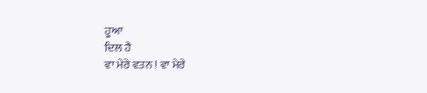ਹੂਆ
ਦਿਲ ਹੈ
ਵਾ ਮੇਰੇ ਵਤਨ ! ਵਾ ਮੇਰੇ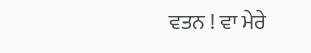ਵਤਨ ! ਵਾ ਮੇਰੇ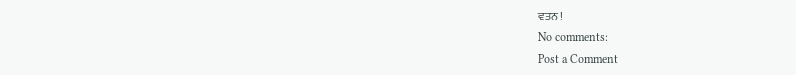ਵਤਨ !
No comments:
Post a Comment